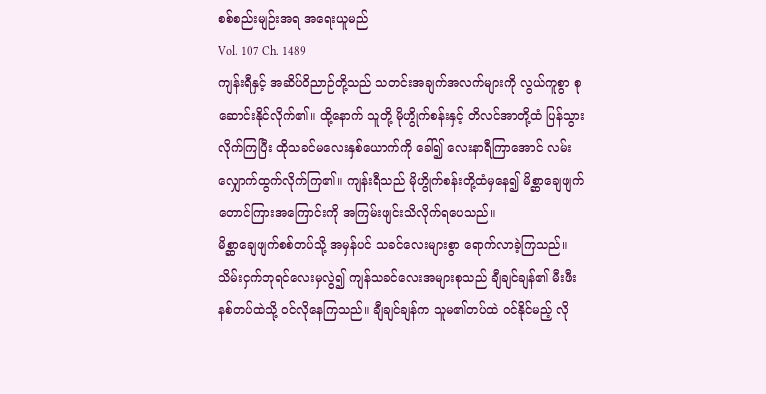စစ်စည်းမျဉ်းအရ အရေးယူမည်
Vol. 107 Ch. 1489
ကျန်းရီနှင့် အဆိပ်ဝိညာဉ်တို့သည် သတင်းအချက်အလက်များကို လွယ်ကူစွာ စုဆောင်းနိုင်လိုက်၏။ ထို့နောက် သူတို့ မိုဟွိုက်စန်းနှင့် တိလင်အာတို့ထံ ပြန်သွားလိုက်ကြပြီး ထိုသခင်မလေးနှစ်ယောက်ကို ခေါ်၍ လေးနာရီကြာအောင် လမ်းလျှောက်ထွက်လိုက်ကြ၏။ ကျန်းရီသည် မိုဟွိုက်စန်းတို့ထံမှနေ၍ မိစ္ဆာချေဖျက်တောင်ကြားအကြောင်းကို အကြမ်းဖျင်းသိလိုက်ရပေသည်။
မိစ္ဆာချေဖျက်စစ်တပ်သို့ အမှန်ပင် သခင်လေးများစွာ ရောက်လာခဲ့ကြသည်။ သိမ်းငှက်ဘုရင်လေးမှလွဲ၍ ကျန်သခင်လေးအများစုသည် ချီချင်ချန်၏ မီးဖီးနစ်တပ်ထဲသို့ ဝင်လိုနေကြသည်။ ချီချင်ချန်က သူမ၏တပ်ထဲ ဝင်နိုင်မည့် လို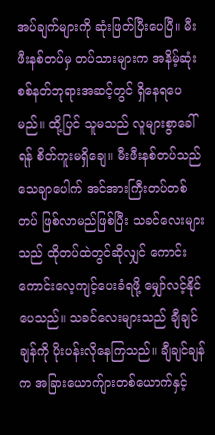အပ်ချက်များကို ဆုံးဖြတ်ပြီးပေပြီ။ မီးဖီးနစ်တပ်မှ တပ်သားများက အနိမ့်ဆုံး စစ်နတ်ဘုရားအဆင့်တွင် ရှိနေရပေမည်။ ထို့ပြင် သူမသည် လူများစွာခေါ်ရန် စိတ်ကူးမရှိချေ။ မီးဖီးနစ်တပ်သည် သေချာပေါက် အင်အားကြီးတပ်တစ်တပ် ဖြစ်လာမည်ဖြစ်ပြီး သခင်လေးများသည် ထိုတပ်ထဲတွင်ဆိုလျှင် ကောင်းကောင်းလေ့ကျင့်ပေးခံရဖို့ မျှော်လင့်နိုင်ပေသည်။ သခင်လေးများသည် ချီချင်ချန်ကို ပိုးပန်းလိုနေကြသည်။ ချီချင်ချန်က အခြားယောက်ျားတစ်ယောက်နှင့်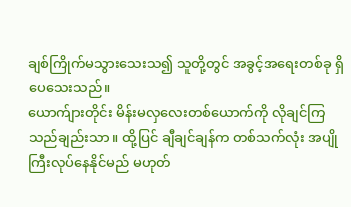ချစ်ကြိုက်မသွားသေးသ၍ သူတို့တွင် အခွင့်အရေးတစ်ခု ရှိပေသေးသည်။
ယောက်ျားတိုင်း မိန်းမလှလေးတစ်ယောက်ကို လိုချင်ကြသည်ချည်းသာ။ ထို့ပြင် ချီချင်ချန်က တစ်သက်လုံး အပျိုကြီးလုပ်နေနိုင်မည် မဟုတ်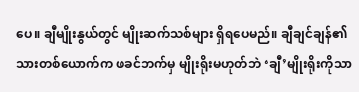ပေ။ ချီမျိုးနွယ်တွင် မျိုးဆက်သစ်များ ရှိရပေမည်။ ချီချင်ချန်၏ သားတစ်ယောက်က ဖခင်ဘက်မှ မျိုးရိုးမဟုတ်ဘဲ ‘ချီ’မျိုးရိုးကိုသာ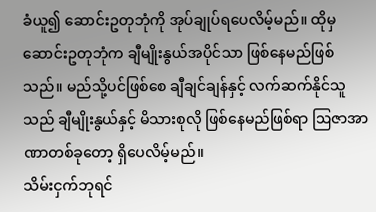ခံယူ၍ ဆောင်းဥတုဘုံကို အုပ်ချုပ်ရပေလိမ့်မည်။ ထိုမှ ဆောင်းဥတုဘုံက ချီမျိုးနွယ်အပိုင်သာ ဖြစ်နေမည်ဖြစ်သည်။ မည်သို့ပင်ဖြစ်စေ ချီချင်ချန်နှင့် လက်ဆက်နိုင်သူသည် ချီမျိုးနွယ်နှင့် မိသားစုလို ဖြစ်နေမည်ဖြစ်ရာ ဩဇာအာဏာတစ်ခုတော့ ရှိပေလိမ့်မည်။
သိမ်းငှက်ဘုရင်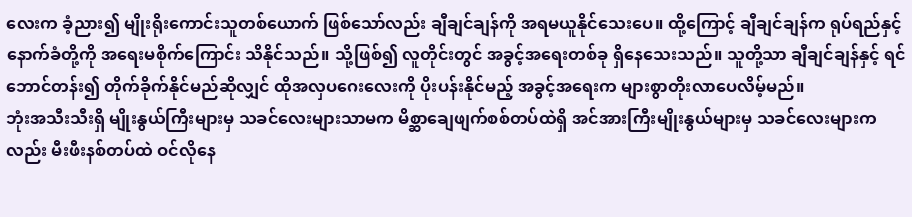လေးက ခံ့ညား၍ မျိုးရိုးကောင်းသူတစ်ယောက် ဖြစ်သော်လည်း ချီချင်ချန်ကို အရမယူနိုင်သေးပေ။ ထို့ကြောင့် ချီချင်ချန်က ရုပ်ရည်နှင့် နောက်ခံတို့ကို အရေးမစိုက်ကြောင်း သိနိုင်သည်။ သို့ဖြစ်၍ လူတိုင်းတွင် အခွင့်အရေးတစ်ခု ရှိနေသေးသည်။ သူတို့သာ ချီချင်ချန်နှင့် ရင်ဘောင်တန်း၍ တိုက်ခိုက်နိုင်မည်ဆိုလျှင် ထိုအလှပဂေးလေးကို ပိုးပန်းနိုင်မည့် အခွင့်အရေးက များစွာတိုးလာပေလိမ့်မည်။
ဘုံးအသီးသီးရှိ မျိုးနွယ်ကြီးများမှ သခင်လေးများသာမက မိစ္ဆာချေဖျက်စစ်တပ်ထဲရှိ အင်အားကြီးမျိုးနွယ်များမှ သခင်လေးများကလည်း မီးဖီးနစ်တပ်ထဲ ဝင်လိုနေ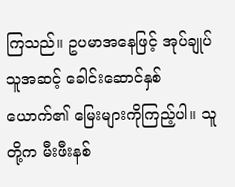ကြသည်။ ဥပမာအနေဖြင့် အုပ်ချုပ်သူအဆင့် ခေါင်းဆောင်နှစ်ယောက်၏ မြေးများကိုကြည့်ပါ။ သူတို့က မီးဖီးနစ်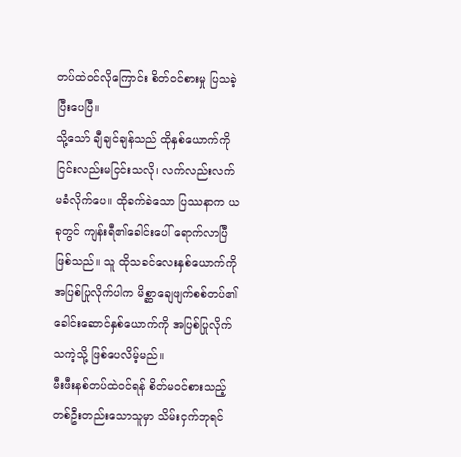တပ်ထဲဝင်လိုကြောင်း စိတ်ဝင်စားမှု ပြသခဲ့ပြီးပေပြီ။
သို့သော် ချီချင်ချန်သည် ထိုနှစ်ယောက်ကို ငြင်းလည်းမငြင်းသလို၊ လက်လည်းလက်မခံလိုက်ပေ။ ထိုခက်ခဲသော ပြဿနာက ယခုတွင် ကျန်းရီ၏ခေါင်းပေါ် ရောက်လာပြီဖြစ်သည်။ သူ ထိုသခင်လေးနှစ်ယောက်ကို အပြစ်ပြုလိုက်ပါက မိစ္ဆာချေဖျက်စစ်တပ်၏ ခေါင်းဆောင်နှစ်ယောက်ကို အပြစ်ပြုလိုက်သကဲ့သို့ ဖြစ်ပေလိမ့်မည်။
မီးဖီးနစ်တပ်ထဲဝင်ရန် စိတ်မဝင်စားသည့် တစ်ဦးတည်းသောသူမှာ သိမ်းငှက်ဘုရင်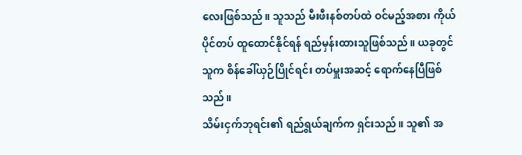လေးဖြစ်သည်။ သူသည် မီးဖီးနစ်တပ်ထဲ ဝင်မည့်အစား ကိုယ်ပိုင်တပ် ထူထောင်နိုင်ရန် ရည်မှန်းထားသူဖြစ်သည်။ ယခုတွင် သူက စိန်ခေါ်ယှဉ်ပြိုင်ရင်း တပ်မှူးအဆင့် ရောက်နေပြီဖြစ်သည်။
သိမ်းငှက်ဘုရင်း၏ ရည်ရွယ်ချက်က ရှင်းသည်။ သူ၏ အ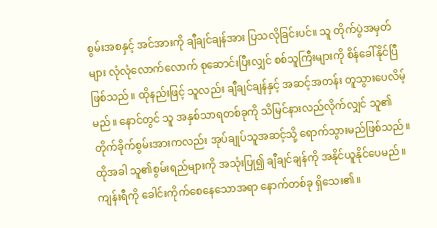စွမ်းအစနှင့် အင်အားကို ချီချင်ချန်အား ပြသလိုခြင်းပင်။ သူ တိုက်ပွဲအမှတ်များ လုံလုံလောက်လောက် စုဆောင်းပြီးလျှင် စစ်သူကြီးများကို စိန်ခေါ်နိုင်ပြီဖြစ်သည်။ ထိုနည်းဖြင့် သူလည်း ချီချင်ချန်နှင့် အဆင့်အတန်း တူသွားပေလိမ့်မည်။ နောင်တွင် သူ အနှစ်သာရတစ်ခုကို သိမြင်နားလည်လိုက်လျှင် သူ၏ တိုက်ခိုက်စွမ်းအားကလည်း အုပ်ချုပ်သူအဆင့်သို့ ရောက်သွားမည်ဖြစ်သည်။ ထိုအခါ သူ၏စွမ်းရည်များကို အသုံးပြု၍ ချီချင်ချန်ကို အနိုင်ယူနိုင်ပေမည်။
ကျန်းရီကို ခေါင်းကိုက်စေနေသောအရာ နောက်တစ်ခု ရှိသေး၏။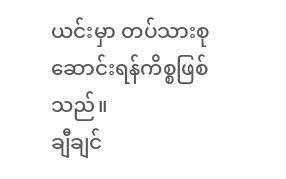ယင်းမှာ တပ်သားစုဆောင်းရန်ကိစ္စဖြစ်သည်။
ချီချင်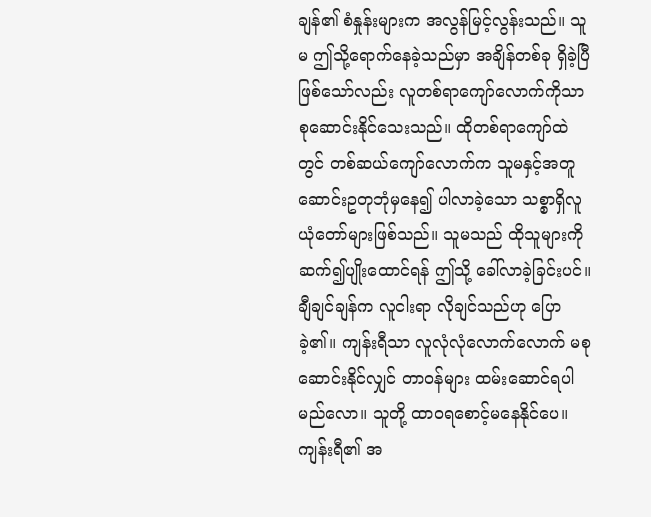ချန်၏ စံနှုန်းများက အလွန်မြင့်လွန်းသည်။ သူမ ဤသို့ရောက်နေခဲ့သည်မှာ အချိန်တစ်ခု ရှိခဲ့ပြီဖြစ်သော်လည်း လူတစ်ရာကျော်လောက်ကိုသာ စုဆောင်းနိုင်သေးသည်။ ထိုတစ်ရာကျော်ထဲတွင် တစ်ဆယ်ကျော်လောက်က သူမနှင့်အတူ ဆောင်းဥတုဘုံမှနေ၍ ပါလာခဲ့သော သစ္စာရှိလူယုံတော်များဖြစ်သည်။ သူမသည် ထိုသူများကို ဆက်၍ပျိုးထောင်ရန် ဤသို့ ခေါ်လာခဲ့ခြင်းပင်။
ချီချင်ချန်က လူငါးရာ လိုချင်သည်ဟု ပြောခဲ့၏။ ကျန်းရီသာ လူလုံလုံလောက်လောက် မစုဆောင်းနိုင်လျှင် တာဝန်များ ထမ်းဆောင်ရပါမည်လော။ သူတို့ ထာဝရစောင့်မနေနိုင်ပေ။ ကျန်းရီ၏ အ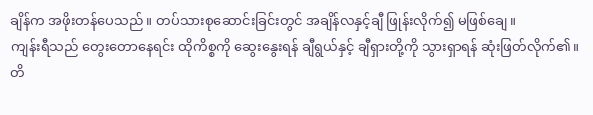ချိန်က အဖိုးတန်ပေသည်။ တပ်သားစုဆောင်းခြင်းတွင် အချိန်လနှင့်ချီ ဖြုန်းလိုက်၍ မဖြစ်ချေ။
ကျန်းရီသည် တွေးတောနေရင်း ထိုကိစ္စကို ဆွေးနွေးရန် ချီရွယ်နှင့် ချီရှားတို့ကို သွားရှာရန် ဆုံးဖြတ်လိုက်၏။ တိ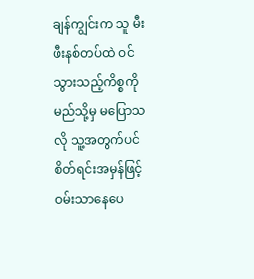ချန်ကျွင်းက သူ မီးဖီးနစ်တပ်ထဲ ဝင်သွားသည့်ကိစ္စကို မည်သို့မှ မပြောသလို သူ့အတွက်ပင် စိတ်ရင်းအမှန်ဖြင့် ဝမ်းသာနေပေ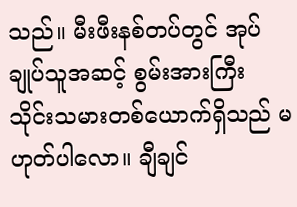သည်။ မီးဖီးနစ်တပ်တွင် အုပ်ချုပ်သူအဆင့် စွမ်းအားကြီး သိုင်းသမားတစ်ယောက်ရှိသည် မဟုတ်ပါလော။ ချီချင်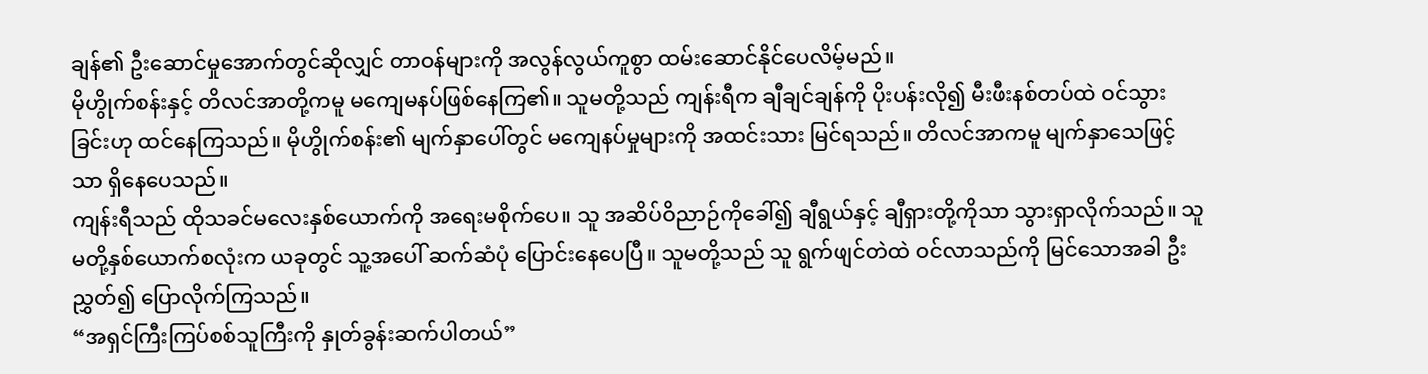ချန်၏ ဦးဆောင်မှုအောက်တွင်ဆိုလျှင် တာဝန်များကို အလွန်လွယ်ကူစွာ ထမ်းဆောင်နိုင်ပေလိမ့်မည်။
မိုဟွိုက်စန်းနှင့် တိလင်အာတို့ကမူ မကျေမနပ်ဖြစ်နေကြ၏။ သူမတို့သည် ကျန်းရီက ချီချင်ချန်ကို ပိုးပန်းလို၍ မီးဖီးနစ်တပ်ထဲ ဝင်သွားခြင်းဟု ထင်နေကြသည်။ မိုဟွိုက်စန်း၏ မျက်နှာပေါ်တွင် မကျေနပ်မှုများကို အထင်းသား မြင်ရသည်။ တိလင်အာကမူ မျက်နှာသေဖြင့်သာ ရှိနေပေသည်။
ကျန်းရီသည် ထိုသခင်မလေးနှစ်ယောက်ကို အရေးမစိုက်ပေ။ သူ အဆိပ်ဝိညာဉ်ကိုခေါ်၍ ချီရွယ်နှင့် ချီရှားတို့ကိုသာ သွားရှာလိုက်သည်။ သူမတို့နှစ်ယောက်စလုံးက ယခုတွင် သူ့အပေါ် ဆက်ဆံပုံ ပြောင်းနေပေပြီ။ သူမတို့သည် သူ ရွက်ဖျင်တဲထဲ ဝင်လာသည်ကို မြင်သောအခါ ဦးညွှတ်၍ ပြောလိုက်ကြသည်။
“အရှင်ကြီးကြပ်စစ်သူကြီးကို နှုတ်ခွန်းဆက်ပါတယ်”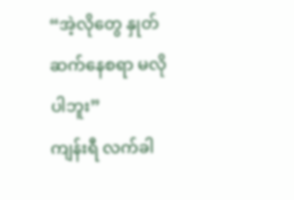“အဲ့လိုတွေ နှုတ်ဆက်နေစရာ မလိုပါဘူး”
ကျန်းရီ လက်ခါ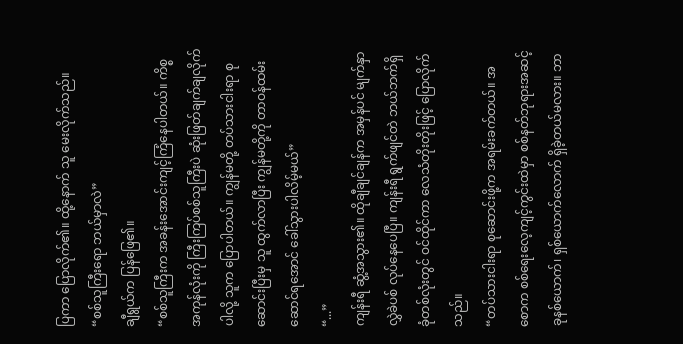ပြကာ ပြောလိုက်၏။ ထို့နောက် သူ မေးလိုက်သည်။
“စစ်သူကြီးရော ဘယ်မှာလဲ”
ချီရွယ်က ပြန်ဖြေ၏။
“စစ်သူကြီးက အခန်းအောင်းကျင့်ကြံနေပါတယ်။ ကိစ္စအကုန်လုံးကို ကြီးကြပ်စစ်သူကြီးပဲ ဆုံးဖြတ်ချက်ချလိုက်ပါလို့ သူက ပြောပါတယ်။ ကျွန်မတို့ တပ်သားငါးရာ စုဆောင်းပြီးမှ သူ ထွက်လာပြီး ကျွန်မတို့ကို တာဝန်ထမ်းဆောင်ရအောင် ခေါ်သွားပါလိမ့်မယ်”
“...”
ကျန်းရီ ဆွံ့အသွား၏။ ထိုချီချင်ချန်က အမှန်ပင် မျက်နှာလွှဲခဲပစ် လုပ်နေပေပြီ။ ကျန်းရီ ရွက်ဖျင်တဲ ဘယ်ဘက်ရှိ ခုံတစ်လုံးတွင် ဝင်ထိုင်ကာ လေသံတိုးတိုးဖြင့် ပြောလိုက်သည်။
“တပ်သားငါးရာ စုဆောင်းဖို့က အရမ်းခက်တယ်။ အစောက စစ်ရေးလေ့ကျင့်ကွင်းထဲမှာ စစ်နတ်ဘုရားအဆင့် ခုနစ်ယောက်၊ ရှစ်ယောက်လောက် ရှိခဲ့တယ်မလား။ ဘာ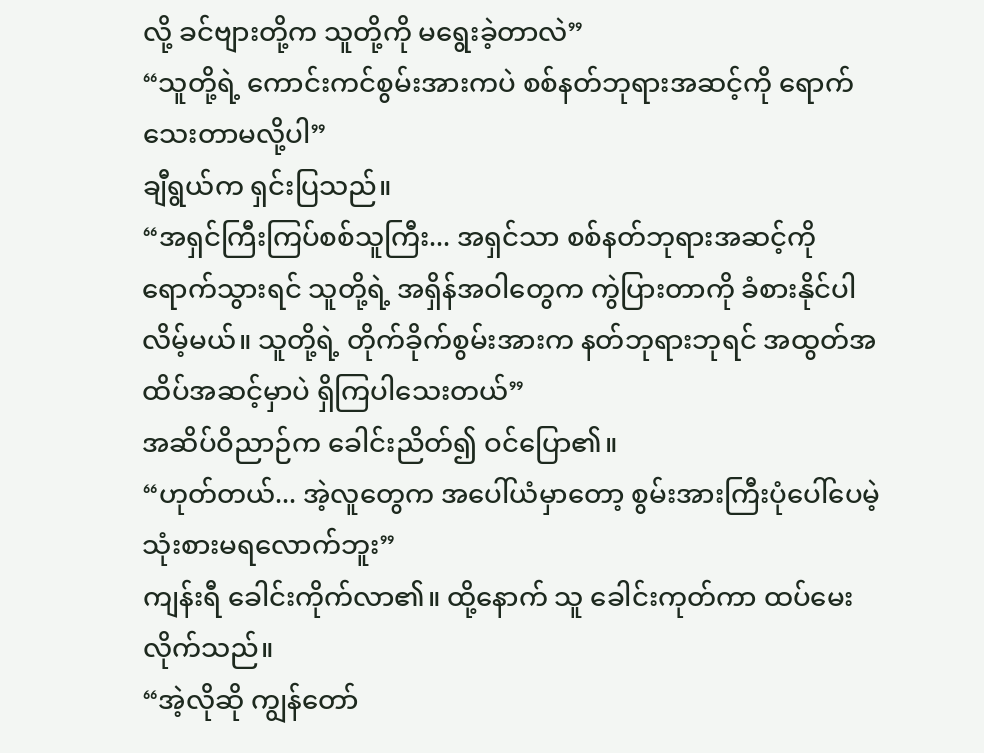လို့ ခင်ဗျားတို့က သူတို့ကို မရွေးခဲ့တာလဲ”
“သူတို့ရဲ့ ကောင်းကင်စွမ်းအားကပဲ စစ်နတ်ဘုရားအဆင့်ကို ရောက်သေးတာမလို့ပါ”
ချီရွယ်က ရှင်းပြသည်။
“အရှင်ကြီးကြပ်စစ်သူကြီး... အရှင်သာ စစ်နတ်ဘုရားအဆင့်ကို ရောက်သွားရင် သူတို့ရဲ့ အရှိန်အဝါတွေက ကွဲပြားတာကို ခံစားနိုင်ပါလိမ့်မယ်။ သူတို့ရဲ့ တိုက်ခိုက်စွမ်းအားက နတ်ဘုရားဘုရင် အထွတ်အထိပ်အဆင့်မှာပဲ ရှိကြပါသေးတယ်”
အဆိပ်ဝိညာဉ်က ခေါင်းညိတ်၍ ဝင်ပြော၏။
“ဟုတ်တယ်... အဲ့လူတွေက အပေါ်ယံမှာတော့ စွမ်းအားကြီးပုံပေါ်ပေမဲ့ သုံးစားမရလောက်ဘူး”
ကျန်းရီ ခေါင်းကိုက်လာ၏။ ထို့နောက် သူ ခေါင်းကုတ်ကာ ထပ်မေးလိုက်သည်။
“အဲ့လိုဆို ကျွန်တော်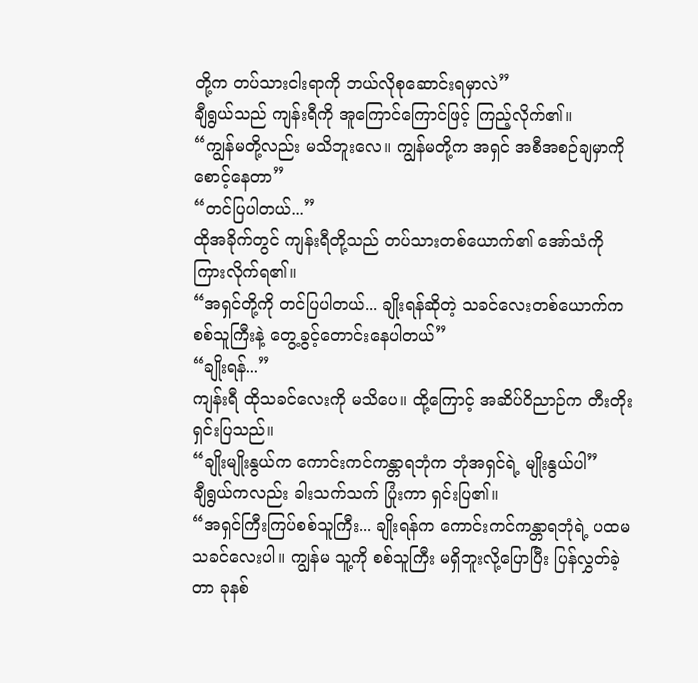တို့က တပ်သားငါးရာကို ဘယ်လိုစုဆောင်းရမှာလဲ”
ချီရွယ်သည် ကျန်းရီကို အူကြောင်ကြောင်ဖြင့် ကြည့်လိုက်၏။
“ကျွန်မတို့လည်း မသိဘူးလေ။ ကျွန်မတို့က အရှင် အစီအစဉ်ချမှာကို စောင့်နေတာ”
“တင်ပြပါတယ်...”
ထိုအခိုက်တွင် ကျန်းရီတို့သည် တပ်သားတစ်ယောက်၏ အော်သံကို ကြားလိုက်ရ၏။
“အရှင်တို့ကို တင်ပြပါတယ်... ချိုးရန်ဆိုတဲ့ သခင်လေးတစ်ယောက်က စစ်သူကြီးနဲ့ တွေ့ခွင့်တောင်းနေပါတယ်”
“ချိုးရန်...”
ကျန်းရီ ထိုသခင်လေးကို မသိပေ။ ထို့ကြောင့် အဆိပ်ဝိညာဉ်က တီးတိုးရှင်းပြသည်။
“ချိုးမျိုးနွယ်က ကောင်းကင်ကန္တာရဘုံက ဘုံအရှင်ရဲ့ မျိုးနွယ်ပါ”
ချီရွယ်ကလည်း ခါးသက်သက် ပြုံးကာ ရှင်းပြ၏။
“အရှင်ကြီးကြပ်စစ်သူကြီး... ချိုးရန်က ကောင်းကင်ကန္တာရဘုံရဲ့ ပထမသခင်လေးပါ။ ကျွန်မ သူ့ကို စစ်သူကြီး မရှိဘူးလို့ပြောပြီး ပြန်လွှတ်ခဲ့တာ ခုနစ်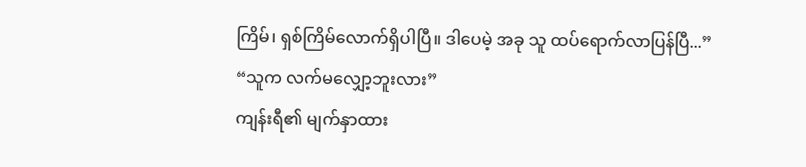ကြိမ်၊ ရှစ်ကြိမ်လောက်ရှိပါပြီ။ ဒါပေမဲ့ အခု သူ ထပ်ရောက်လာပြန်ပြီ...”
“သူက လက်မလျှော့ဘူးလား”
ကျန်းရီ၏ မျက်နှာထား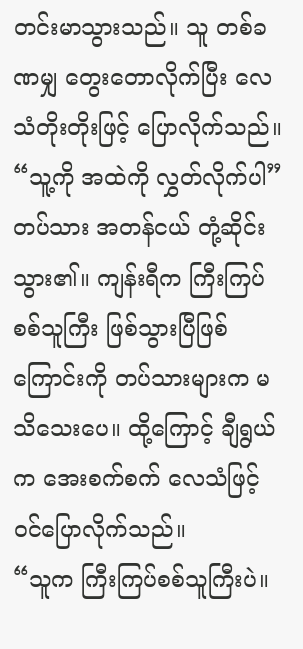တင်းမာသွားသည်။ သူ တစ်ခဏမျှ တွေးတောလိုက်ပြီး လေသံတိုးတိုးဖြင့် ပြောလိုက်သည်။
“သူ့ကို အထဲကို လွှတ်လိုက်ပါ”
တပ်သား အတန်ငယ် တုံ့ဆိုင်းသွား၏။ ကျန်းရီက ကြီးကြပ်စစ်သူကြီး ဖြစ်သွားပြီဖြစ်ကြောင်းကို တပ်သားများက မသိသေးပေ။ ထို့ကြောင့် ချီရွယ်က အေးစက်စက် လေသံဖြင့် ဝင်ပြောလိုက်သည်။
“သူက ကြီးကြပ်စစ်သူကြီးပဲ။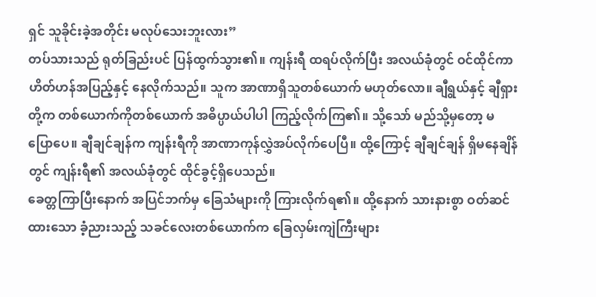ရှင် သူခိုင်းခဲ့အတိုင်း မလုပ်သေးဘူးလား”
တပ်သားသည် ရုတ်ခြည်းပင် ပြန်ထွက်သွား၏။ ကျန်းရီ ထရပ်လိုက်ပြီး အလယ်ခုံတွင် ဝင်ထိုင်ကာ ဟိတ်ဟန်အပြည့်နှင့် နေလိုက်သည်။ သူက အာဏာရှိသူတစ်ယောက် မဟုတ်လော။ ချီရွယ်နှင့် ချီရှားတို့က တစ်ယောက်ကိုတစ်ယောက် အဓိပ္ပာယ်ပါပါ ကြည့်လိုက်ကြ၏။ သို့သော် မည်သို့မှတော့ မပြောပေ။ ချီချင်ချန်က ကျန်းရီကို အာဏာကုန်လွှဲအပ်လိုက်ပေပြီ။ ထို့ကြောင့် ချီချင်ချန် ရှိမနေချိန်တွင် ကျန်းရီ၏ အလယ်ခုံတွင် ထိုင်ခွင့်ရှိပေသည်။
ခေတ္တကြာပြီးနောက် အပြင်ဘက်မှ ခြေသံများကို ကြားလိုက်ရ၏။ ထို့နောက် သားနားစွာ ဝတ်ဆင်ထားသော ခံ့ညားသည့် သခင်လေးတစ်ယောက်က ခြေလှမ်းကျဲကြီးများ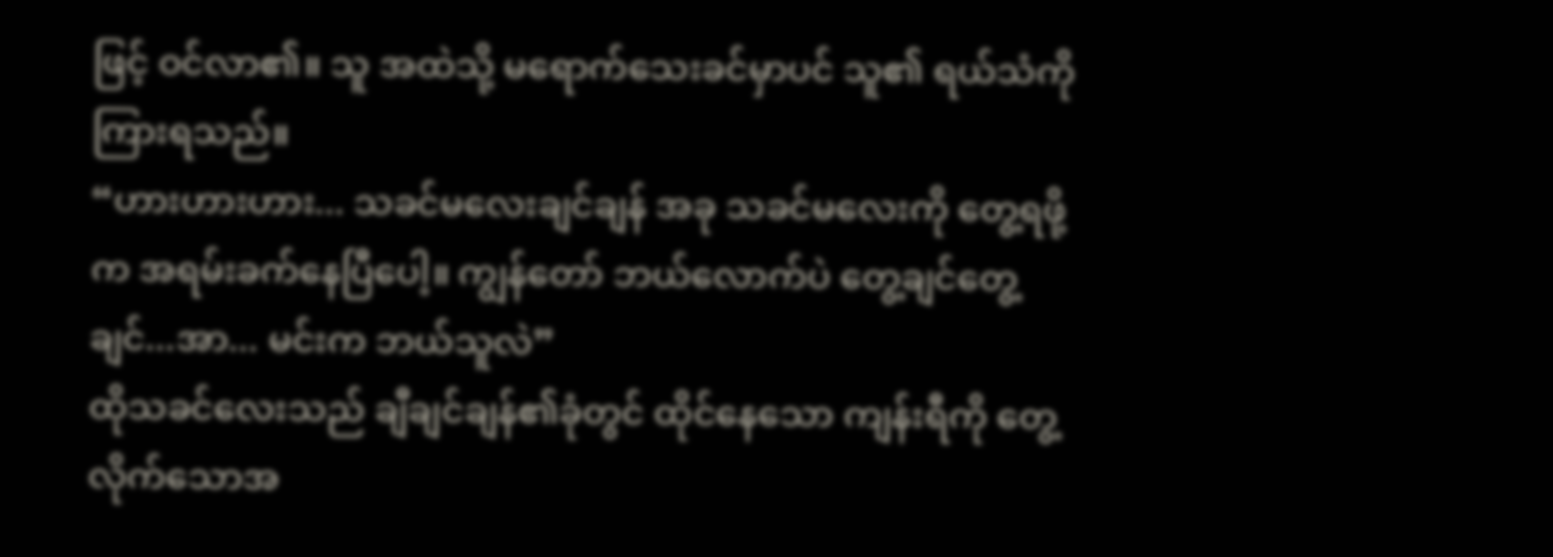ဖြင့် ဝင်လာ၏။ သူ အထဲသို့ မရောက်သေးခင်မှာပင် သူ၏ ရယ်သံကို ကြားရသည်။
“ဟားဟားဟား... သခင်မလေးချင်ချန် အခု သခင်မလေးကို တွေ့ရဖို့က အရမ်းခက်နေပြီပေါ့။ ကျွန်တော် ဘယ်လောက်ပဲ တွေ့ချင်တွေ့ချင်...အာ... မင်းက ဘယ်သူလဲ”
ထိုသခင်လေးသည် ချီချင်ချန်၏ခုံတွင် ထိုင်နေသော ကျန်းရီကို တွေ့လိုက်သောအ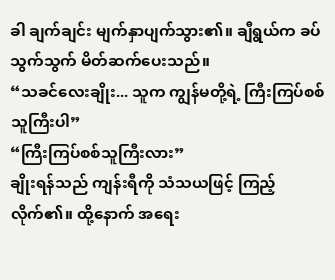ခါ ချက်ချင်း မျက်နှာပျက်သွား၏။ ချီရွယ်က ခပ်သွက်သွက် မိတ်ဆက်ပေးသည်။
“သခင်လေးချိုး... သူက ကျွန်မတို့ရဲ့ ကြီးကြပ်စစ်သူကြီးပါ”
“ကြီးကြပ်စစ်သူကြီးလား”
ချိုးရန်သည် ကျန်းရီကို သံသယဖြင့် ကြည့်လိုက်၏။ ထို့နောက် အရေး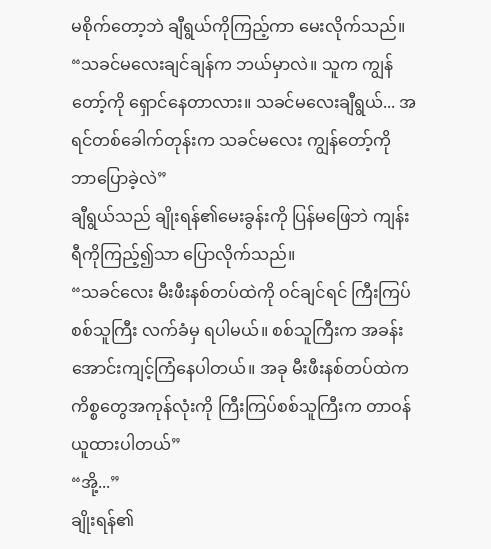မစိုက်တော့ဘဲ ချီရွယ်ကိုကြည့်ကာ မေးလိုက်သည်။
“သခင်မလေးချင်ချန်က ဘယ်မှာလဲ။ သူက ကျွန်တော့်ကို ရှောင်နေတာလား။ သခင်မလေးချီရွယ်... အရင်တစ်ခေါက်တုန်းက သခင်မလေး ကျွန်တော့်ကို ဘာပြောခဲ့လဲ”
ချီရွယ်သည် ချိုးရန်၏မေးခွန်းကို ပြန်မဖြေဘဲ ကျန်းရီကိုကြည့်၍သာ ပြောလိုက်သည်။
“သခင်လေး မီးဖီးနစ်တပ်ထဲကို ဝင်ချင်ရင် ကြီးကြပ်စစ်သူကြီး လက်ခံမှ ရပါမယ်။ စစ်သူကြီးက အခန်းအောင်းကျင့်ကြံနေပါတယ်။ အခု မီးဖီးနစ်တပ်ထဲက ကိစ္စတွေအကုန်လုံးကို ကြီးကြပ်စစ်သူကြီးက တာဝန်ယူထားပါတယ်”
“အို့...”
ချိုးရန်၏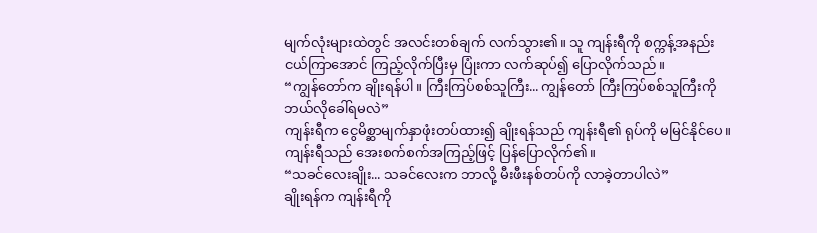မျက်လုံးများထဲတွင် အလင်းတစ်ချက် လက်သွား၏။ သူ ကျန်းရီကို စက္ကန့်အနည်းငယ်ကြာအောင် ကြည့်လိုက်ပြီးမှ ပြုံးကာ လက်ဆုပ်၍ ပြောလိုက်သည်။
“ကျွန်တော်က ချိုးရန်ပါ။ ကြီးကြပ်စစ်သူကြီး... ကျွန်တော် ကြီးကြပ်စစ်သူကြီးကို ဘယ်လိုခေါ်ရမလဲ”
ကျန်းရီက ငွေမိစ္ဆာမျက်နှာဖုံးတပ်ထား၍ ချိုးရန်သည် ကျန်းရီ၏ ရုပ်ကို မမြင်နိုင်ပေ။ ကျန်းရီသည် အေးစက်စက်အကြည့်ဖြင့် ပြန်ပြောလိုက်၏။
“သခင်လေးချိုး... သခင်လေးက ဘာလို့ မီးဖီးနစ်တပ်ကို လာခဲ့တာပါလဲ”
ချိုးရန်က ကျန်းရီကို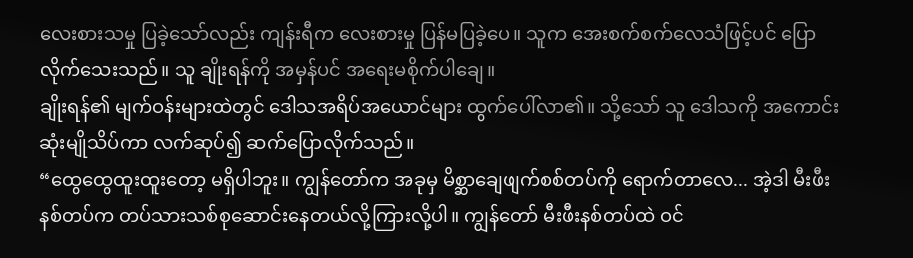လေးစားသမှု ပြခဲ့သော်လည်း ကျန်းရီက လေးစားမှု ပြန်မပြခဲ့ပေ။ သူက အေးစက်စက်လေသံဖြင့်ပင် ပြောလိုက်သေးသည်။ သူ ချိုးရန်ကို အမှန်ပင် အရေးမစိုက်ပါချေ။
ချိုးရန်၏ မျက်ဝန်းများထဲတွင် ဒေါသအရိပ်အယောင်များ ထွက်ပေါ်လာ၏။ သို့သော် သူ ဒေါသကို အကောင်းဆုံးမျိုသိပ်ကာ လက်ဆုပ်၍ ဆက်ပြောလိုက်သည်။
“ထွေထွေထူးထူးတော့ မရှိပါဘူး။ ကျွန်တော်က အခုမှ မိစ္ဆာချေဖျက်စစ်တပ်ကို ရောက်တာလေ... အဲ့ဒါ မီးဖီးနစ်တပ်က တပ်သားသစ်စုဆောင်းနေတယ်လို့ကြားလို့ပါ။ ကျွန်တော် မီးဖီးနစ်တပ်ထဲ ဝင်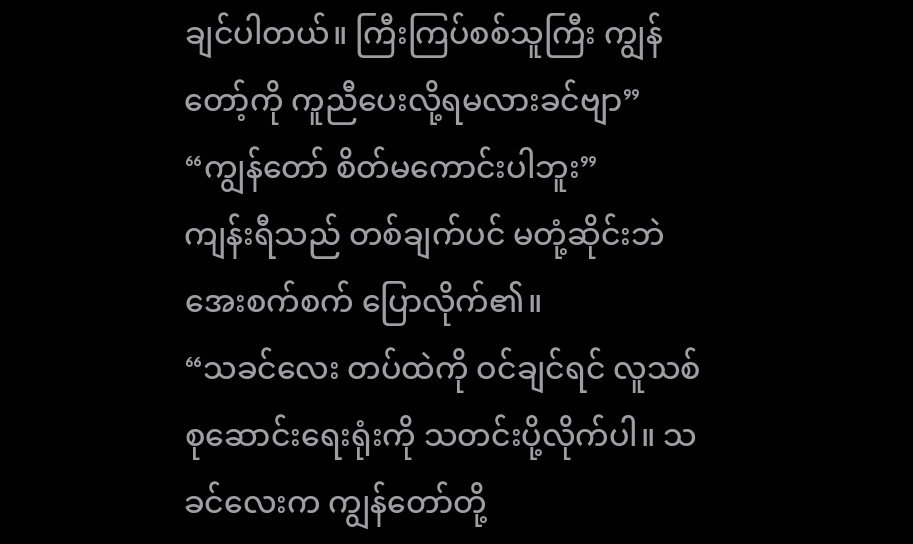ချင်ပါတယ်။ ကြီးကြပ်စစ်သူကြီး ကျွန်တော့်ကို ကူညီပေးလို့ရမလားခင်ဗျာ”
“ကျွန်တော် စိတ်မကောင်းပါဘူး”
ကျန်းရီသည် တစ်ချက်ပင် မတုံ့ဆိုင်းဘဲ အေးစက်စက် ပြောလိုက်၏။
“သခင်လေး တပ်ထဲကို ဝင်ချင်ရင် လူသစ်စုဆောင်းရေးရုံးကို သတင်းပို့လိုက်ပါ။ သခင်လေးက ကျွန်တော်တို့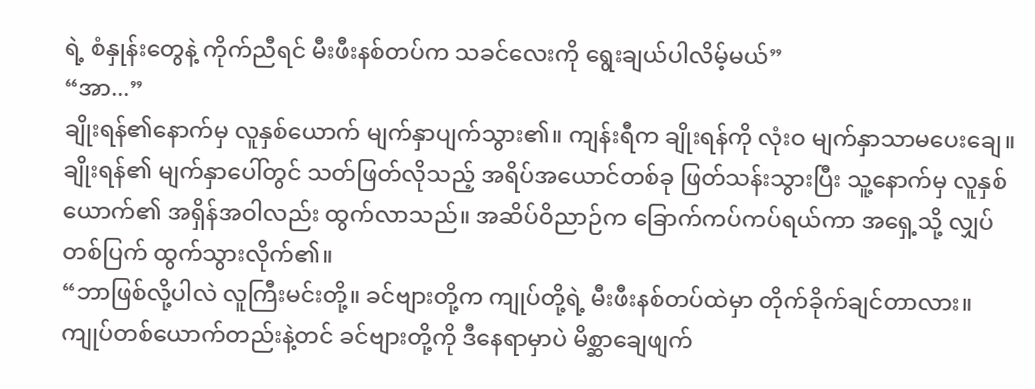ရဲ့ စံနှုန်းတွေနဲ့ ကိုက်ညီရင် မီးဖီးနစ်တပ်က သခင်လေးကို ရွေးချယ်ပါလိမ့်မယ်”
“အာ...”
ချိုးရန်၏နောက်မှ လူနှစ်ယောက် မျက်နှာပျက်သွား၏။ ကျန်းရီက ချိုးရန်ကို လုံးဝ မျက်နှာသာမပေးချေ။ ချိုးရန်၏ မျက်နှာပေါ်တွင် သတ်ဖြတ်လိုသည့် အရိပ်အယောင်တစ်ခု ဖြတ်သန်းသွားပြီး သူ့နောက်မှ လူနှစ်ယောက်၏ အရှိန်အဝါလည်း ထွက်လာသည်။ အဆိပ်ဝိညာဉ်က ခြောက်ကပ်ကပ်ရယ်ကာ အရှေ့သို့ လျှပ်တစ်ပြက် ထွက်သွားလိုက်၏။
“ဘာဖြစ်လို့ပါလဲ လူကြီးမင်းတို့။ ခင်ဗျားတို့က ကျုပ်တို့ရဲ့ မီးဖီးနစ်တပ်ထဲမှာ တိုက်ခိုက်ချင်တာလား။ ကျုပ်တစ်ယောက်တည်းနဲ့တင် ခင်ဗျားတို့ကို ဒီနေရာမှာပဲ မိစ္ဆာချေဖျက်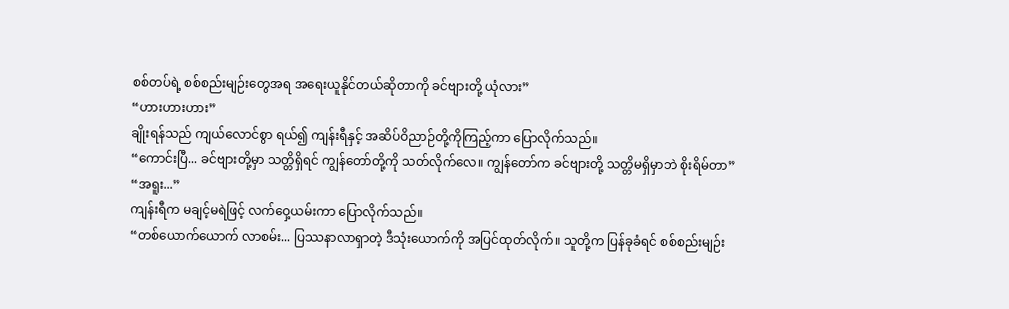စစ်တပ်ရဲ့ စစ်စည်းမျဉ်းတွေအရ အရေးယူနိုင်တယ်ဆိုတာကို ခင်ဗျားတို့ ယုံလား”
“ဟားဟားဟား”
ချိုးရန်သည် ကျယ်လောင်စွာ ရယ်၍ ကျန်းရီနှင့် အဆိပ်ဝိညာဉ်တို့ကိုကြည့်ကာ ပြောလိုက်သည်။
“ကောင်းပြီ... ခင်ဗျားတို့မှာ သတ္တိရှိရင် ကျွန်တော်တို့ကို သတ်လိုက်လေ။ ကျွန်တော်က ခင်ဗျားတို့ သတ္တိမရှိမှာဘဲ စိုးရိမ်တာ”
“အရူး...”
ကျန်းရီက မချင့်မရဲဖြင့် လက်ဝှေ့ယမ်းကာ ပြောလိုက်သည်။
“တစ်ယောက်ယောက် လာစမ်း... ပြဿနာလာရှာတဲ့ ဒီသုံးယောက်ကို အပြင်ထုတ်လိုက်။ သူတို့က ပြန်ခုခံရင် စစ်စည်းမျဉ်း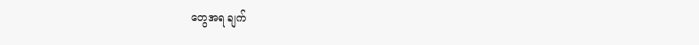တွေအရ ချက်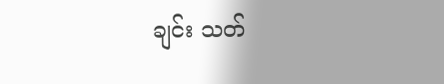ချင်း သတ်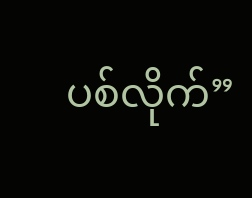ပစ်လိုက်”